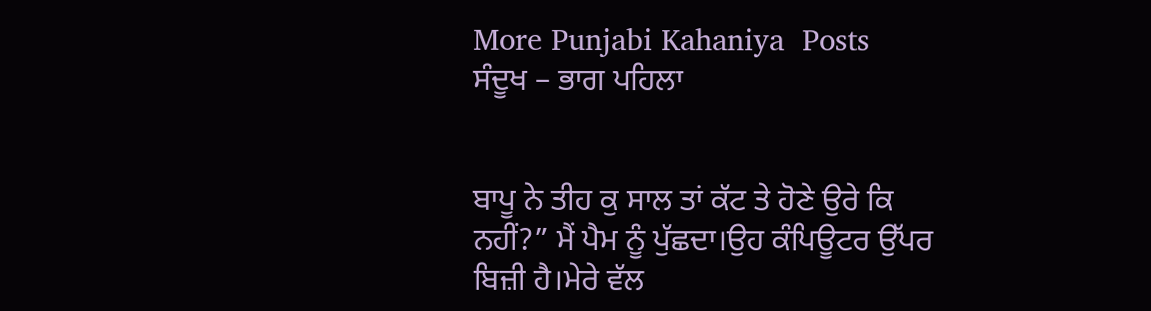More Punjabi Kahaniya  Posts
ਸੰਦੂਖ – ਭਾਗ ਪਹਿਲਾ


ਬਾਪੂ ਨੇ ਤੀਹ ਕੁ ਸਾਲ ਤਾਂ ਕੱਟ ਤੇ ਹੋਣੇ ਉਰੇ ਕਿ ਨਹੀਂ?” ਮੈਂ ਪੈਮ ਨੂੰ ਪੁੱਛਦਾ।ਉਹ ਕੰਪਿਊਟਰ ਉੱਪਰ ਬਿਜ਼ੀ ਹੈ।ਮੇਰੇ ਵੱਲ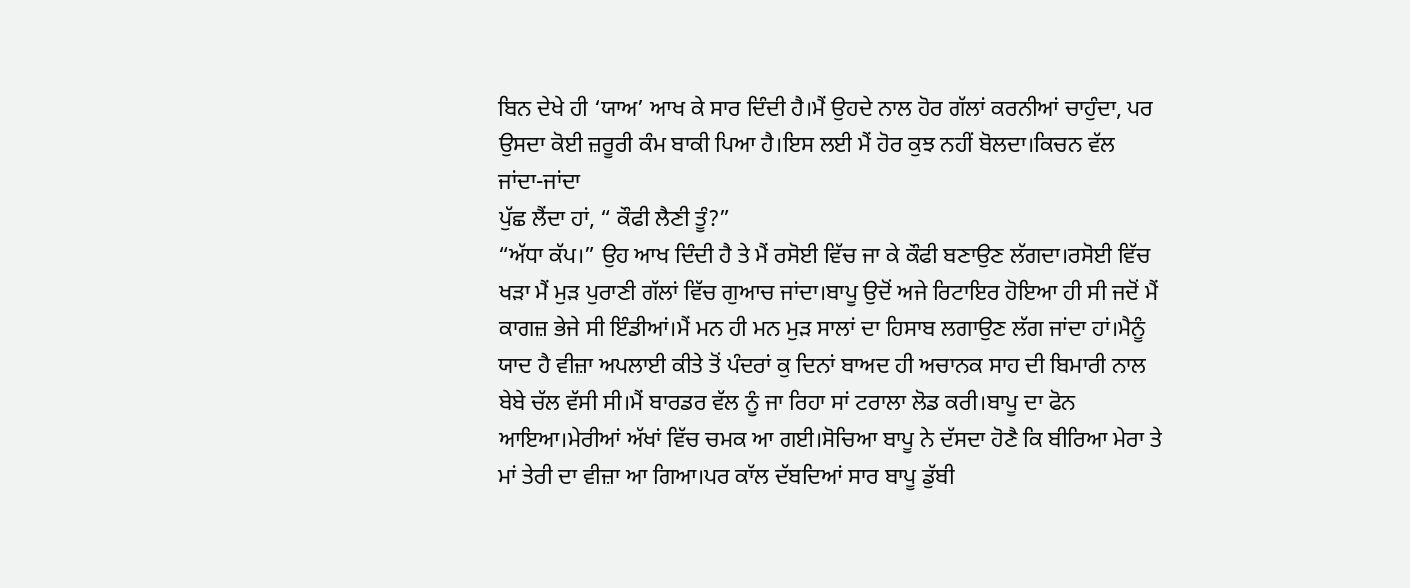ਬਿਨ ਦੇਖੇ ਹੀ ‘ਯਾਅ’ ਆਖ ਕੇ ਸਾਰ ਦਿੰਦੀ ਹੈ।ਮੈਂ ਉਹਦੇ ਨਾਲ ਹੋਰ ਗੱਲਾਂ ਕਰਨੀਆਂ ਚਾਹੁੰਦਾ, ਪਰ ਉਸਦਾ ਕੋਈ ਜ਼ਰੂਰੀ ਕੰਮ ਬਾਕੀ ਪਿਆ ਹੈ।ਇਸ ਲਈ ਮੈਂ ਹੋਰ ਕੁਝ ਨਹੀਂ ਬੋਲਦਾ।ਕਿਚਨ ਵੱਲ ਜਾਂਦਾ-ਜਾਂਦਾ
ਪੁੱਛ ਲੈਂਦਾ ਹਾਂ, “ ਕੌਫੀ ਲੈਣੀ ਤੂੰ?”
“ਅੱਧਾ ਕੱਪ।” ਉਹ ਆਖ ਦਿੰਦੀ ਹੈ ਤੇ ਮੈਂ ਰਸੋਈ ਵਿੱਚ ਜਾ ਕੇ ਕੌਫੀ ਬਣਾਉਣ ਲੱਗਦਾ।ਰਸੋਈ ਵਿੱਚ ਖੜਾ ਮੈਂ ਮੁੜ ਪੁਰਾਣੀ ਗੱਲਾਂ ਵਿੱਚ ਗੁਆਚ ਜਾਂਦਾ।ਬਾਪੂ ਉਦੋਂ ਅਜੇ ਰਿਟਾਇਰ ਹੋਇਆ ਹੀ ਸੀ ਜਦੋਂ ਮੈਂ ਕਾਗਜ਼ ਭੇਜੇ ਸੀ ਇੰਡੀਆਂ।ਮੈਂ ਮਨ ਹੀ ਮਨ ਮੁੜ ਸਾਲਾਂ ਦਾ ਹਿਸਾਬ ਲਗਾਉਣ ਲੱਗ ਜਾਂਦਾ ਹਾਂ।ਮੈਨੂੰ ਯਾਦ ਹੈ ਵੀਜ਼ਾ ਅਪਲਾਈ ਕੀਤੇ ਤੋਂ ਪੰਦਰਾਂ ਕੁ ਦਿਨਾਂ ਬਾਅਦ ਹੀ ਅਚਾਨਕ ਸਾਹ ਦੀ ਬਿਮਾਰੀ ਨਾਲ ਬੇਬੇ ਚੱਲ ਵੱਸੀ ਸੀ।ਮੈਂ ਬਾਰਡਰ ਵੱਲ ਨੂੰ ਜਾ ਰਿਹਾ ਸਾਂ ਟਰਾਲਾ ਲੋਡ ਕਰੀ।ਬਾਪੂ ਦਾ ਫੋਨ ਆਇਆ।ਮੇਰੀਆਂ ਅੱਖਾਂ ਵਿੱਚ ਚਮਕ ਆ ਗਈ।ਸੋਚਿਆ ਬਾਪੂ ਨੇ ਦੱਸਦਾ ਹੋਣੈ ਕਿ ਬੀਰਿਆ ਮੇਰਾ ਤੇ ਮਾਂ ਤੇਰੀ ਦਾ ਵੀਜ਼ਾ ਆ ਗਿਆ।ਪਰ ਕਾੱਲ ਦੱਬਦਿਆਂ ਸਾਰ ਬਾਪੂ ਡੁੱਬੀ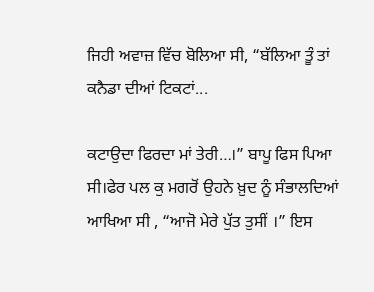ਜਿਹੀ ਅਵਾਜ਼ ਵਿੱਚ ਬੋਲਿਆ ਸੀ, “ਬੱਲਿਆ ਤੂੰ ਤਾਂ ਕਨੈਡਾ ਦੀਆਂ ਟਿਕਟਾਂ...

ਕਟਾਉਦਾ ਫਿਰਦਾ ਮਾਂ ਤੇਰੀ…।” ਬਾਪੂ ਫਿਸ ਪਿਆ ਸੀ।ਫੇਰ ਪਲ ਕੁ ਮਗਰੋਂ ਉਹਨੇ ਖ਼ੁਦ ਨੂੰ ਸੰਭਾਲਦਿਆਂ ਆਖਿਆ ਸੀ , “ਆਜੋ ਮੇਰੇ ਪੁੱਤ ਤੁਸੀਂ ।” ਇਸ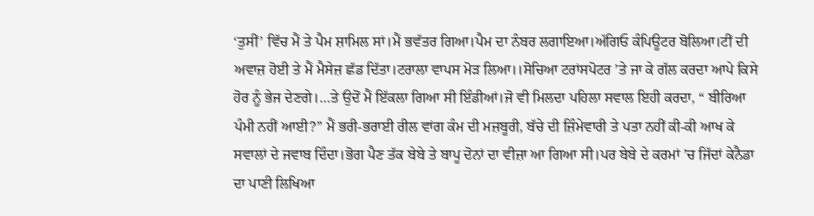‘ਤੁਸੀਂ’ ਵਿੱਚ ਮੈਂ ਤੇ ਪੈਮ ਸ਼ਾਮਿਲ ਸਾਂ।ਮੈਂ ਭਵੱਤਰ ਗਿਆ।ਪੈਮ ਦਾ ਨੰਬਰ ਲਗਾਇਆ।ਅੱਗਿਓ ਕੰਪਿਊਟਰ ਬੋਲਿਆ।ਟੀਂ ਦੀ ਅਵਾਜ਼ ਹੋਈ ਤੇ ਮੈਂ ਮੈਸੇਜ਼ ਛੱਡ ਦਿੱਤਾ।ਟਰਾਲਾ ਵਾਪਸ ਮੋੜ ਲਿਆ।।ਸੋਚਿਆ ਟਰਾਂਸਪੋਟਰ ’ਤੇ ਜਾ ਕੇ ਗੱਲ ਕਰਦਾ ਆਪੇ ਕਿਸੇ ਹੋਰ ਨੂੰ ਭੇਜ ਦੇਣਗੇ।…ਤੇ ਉਦੋਂ ਮੈਂ ਇੱਕਲਾ ਗਿਆ ਸੀ ਇੰਡੀਆਂ।ਜੋ ਵੀ ਮਿਲਦਾ ਪਹਿਲਾ ਸਵਾਲ ਇਹੀ ਕਰਦਾ, “ ਬੀਰਿਆ ਪੰਮੀ ਨਹੀਂ ਆਈ?” ਮੈਂ ਭਰੀ-ਭਰਾਈ ਰੀਲ ਵਾਂਗ ਕੰਮ ਦੀ ਮਜ਼ਬੂਰੀ, ਬੱਚੇ ਦੀ ਜ਼ਿੰਮੇਵਾਰੀ ਤੇ ਪਤਾ ਨਹੀਂ ਕੀ-ਕੀ ਆਖ ਕੇ ਸਵਾਲਾਂ ਦੇ ਜਵਾਬ ਦਿੰਦਾ।ਭੋਗ ਪੈਣ ਤੱਕ ਬੇਬੇ ਤੇ ਬਾਪੂ ਦੋਨਾਂ ਦਾ ਵੀਜ਼ਾ ਆ ਗਿਆ ਸੀ।ਪਰ ਬੇਬੇ ਦੇ ਕਰਮਾਂ ’ਚ ਜਿੱਦਾਂ ਕੇਨੈਡਾ ਦਾ ਪਾਣੀ ਲਿਖਿਆ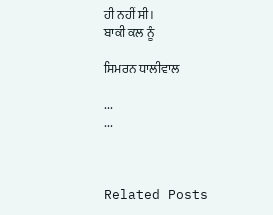ਹੀ ਨਹੀਂ ਸੀ।
ਬਾਕੀ ਕਲ ਨੂੰ

ਸਿਮਰਨ ਧਾਲੀਵਾਲ

...
...



Related Posts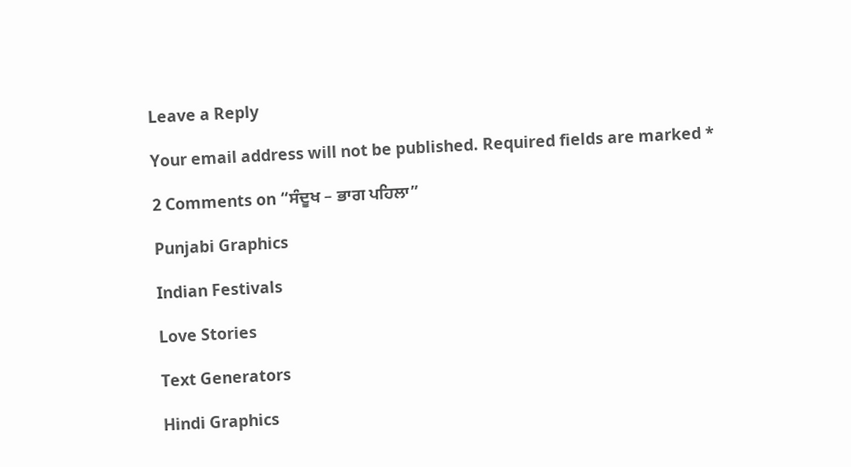Leave a Reply

Your email address will not be published. Required fields are marked *

2 Comments on “ਸੰਦੂਖ – ਭਾਗ ਪਹਿਲਾ”

Punjabi Graphics

Indian Festivals

Love Stories

Text Generators

Hindi Graphics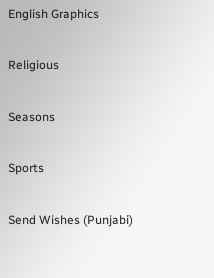English Graphics

Religious

Seasons

Sports

Send Wishes (Punjabi)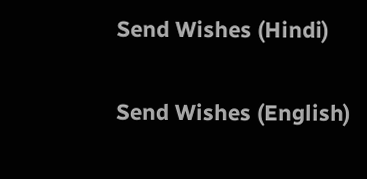Send Wishes (Hindi)

Send Wishes (English)